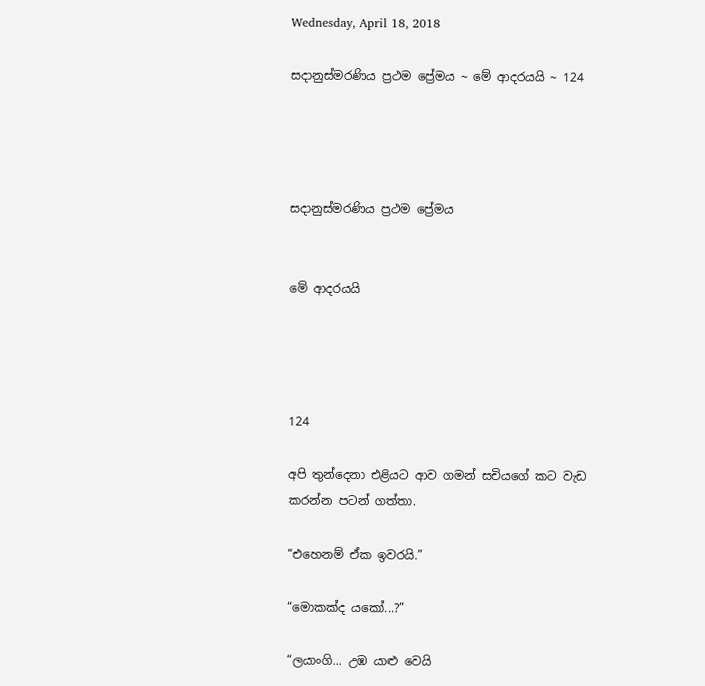Wednesday, April 18, 2018

සදානුස්මරණිය ප්‍රථම ප්‍රේමය ~ මේ ආදරයයි ~ 124




සදානුස්මරණිය ප්‍රථම ප්‍රේමය


මේ ආදරයයි




124

අපි තුන්දෙනා එළියට ආව ගමන් සචියගේ කට වැඩ කරන්න පටන් ගත්තා.

“එහෙනම් ඒක ඉවරයි.”

“මොකක්ද යකෝ...?”

“ලයාංගි... උඹ යාළු වෙයි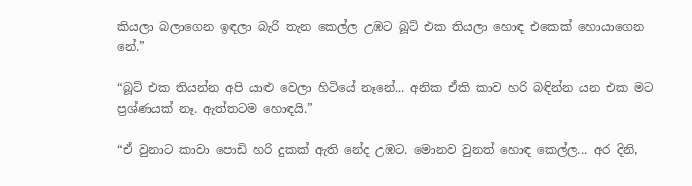කියලා බලාගෙන ඉඳලා බැරි තැන කෙල්ල උඹට බූට් එක තියලා හොඳ එකෙක් හොයාගෙන නේ.”

“බූට් එක තියන්න අපි යාළු වෙලා හිටියේ නෑනේ... අනික ඒකි කාව හරි බඳින්න යන එක මට ප්‍රශ්ණයක් නෑ. ඇත්තටම හොඳයි.”

“ඒ වුනාට කාවා පොඩි හරි දුකක් ඇති නේද උඹට. මොනව වුනත් හොඳ කෙල්ල... අර දිනි,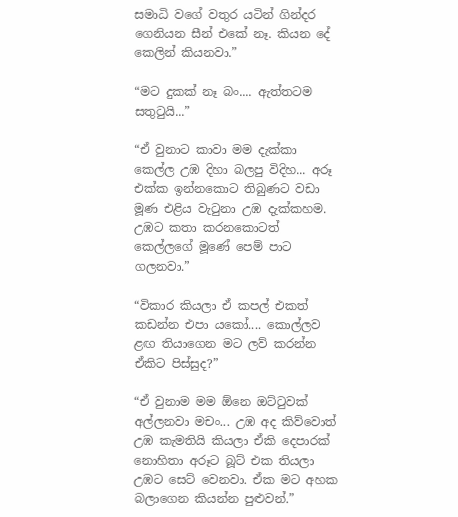සමාධි වගේ වතුර යටින් ගින්දර ගෙනියන සීන් එකේ නෑ. කියන දේ කෙලින් කියනවා.”

“මට දුකක් නෑ බං.... ඇත්තටම සතුටුයි...”

“ඒ වුනාට කාවා මම දැක්කා කෙල්ල උඹ දිහා බලපු විදිහ... අරූ එක්ක ඉන්නකොට තිබුණට වඩා මූණ එළිය වැටුනා උඹ දැක්කහම. උඹට කතා කරනකොටත් කෙල්ලගේ මූණේ පෙම් පාට ගලනවා.”

“විකාර කියලා ඒ කපල් එකත් කඩන්න එපා යකෝ.... කොල්ලව ළඟ තියාගෙන මට ලව් කරන්න ඒකිට පිස්සුද?”

“ඒ වුනාම මම ඕනෙ ඔට්ටුවක් අල්ලනවා මචං... උඹ අද කිව්වොත් උඹ කැමතියි කියලා ඒකි දෙපාරක් නොහිතා අරූට බූට් එක තියලා උඹට සෙට් වෙනවා. ඒක මට අහක බලාගෙන කියන්න පුළුවන්.”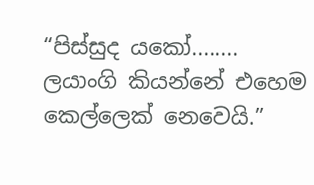“පිස්සුද යකෝ........ ලයාංගි කියන්නේ එහෙම කෙල්ලෙක් නෙවෙයි.”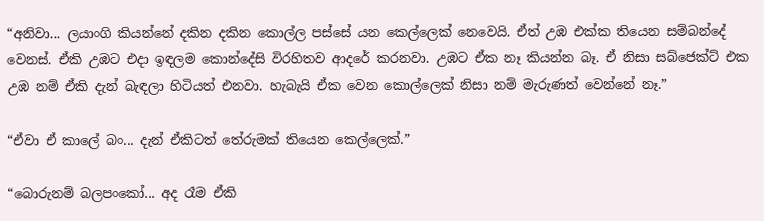“අනිවා... ලයාංගි කියන්නේ දකින දකින කොල්ල පස්සේ යන කෙල්ලෙක් නෙවෙයි. ඒත් උඹ එක්ක තියෙන සම්බන්දේ වෙනස්. ඒකි උඹට එදා ඉඳලම කොන්දේසි විරහිතව ආදරේ කරනවා. උඹට ඒක නෑ කියන්න බෑ. ඒ නිසා සබ්ජෙක්ට් එක උඹ නම් ඒකි දැන් බැඳලා හිටියත් එනවා. හැබැයි ඒක වෙන කොල්ලෙක් නිසා නම් මැරුණත් වෙන්නේ නෑ.”

“ඒවා ඒ කාලේ බං... දැන් ඒකිටත් තේරුමක් තියෙන කෙල්ලෙක්.”

“බොරුනම් බලපංකෝ... අද රෑම ඒකි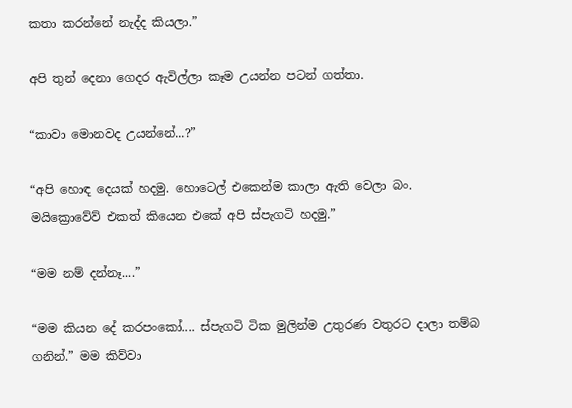කතා කරන්නේ නැද්ද කියලා.”

අපි තුන් දෙනා ගෙදර ඇවිල්ලා කෑම උයන්න පටන් ගත්තා.

“කාවා මොනවද උයන්නේ...?”

“අපි හොඳ දෙයක් හදමු. හොටෙල් එකෙන්ම කාලා ඇති වෙලා බං. මයික්‍රොවේව් එකත් කියෙන එකේ අපි ස්පැගටි හදමු.”

“මම නම් දන්නෑ....”

“මම කියන දේ කරපංකෝ.... ස්පැගටි ටික මුලින්ම උතුරණ වතුරට දාලා තම්බ ගනින්.” මම කිව්වා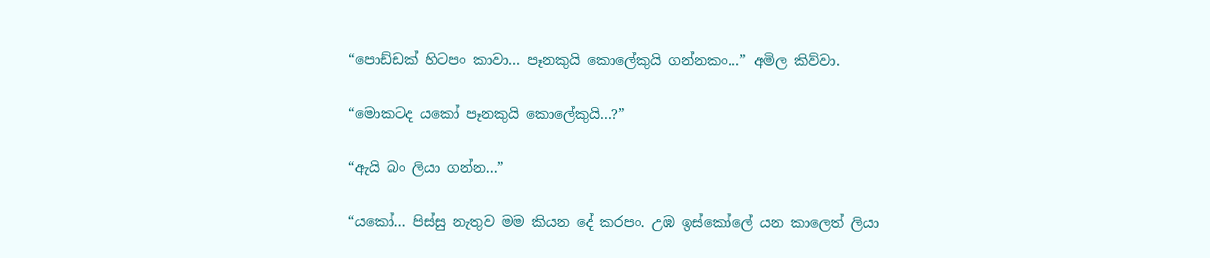“පොඩ්ඩක් හිටපං කාවා... පෑනකුයි කොලේකුයි ගන්නකං...” අමිල කිව්වා.

“මොකටද යකෝ පෑනකුයි කොලේකුයි...?”

“ඇයි බං ලියා ගන්න...”

“යකෝ... පිස්සු නැතුව මම කියන දේ කරපං. උඹ ඉස්කෝලේ යන කාලෙත් ලියා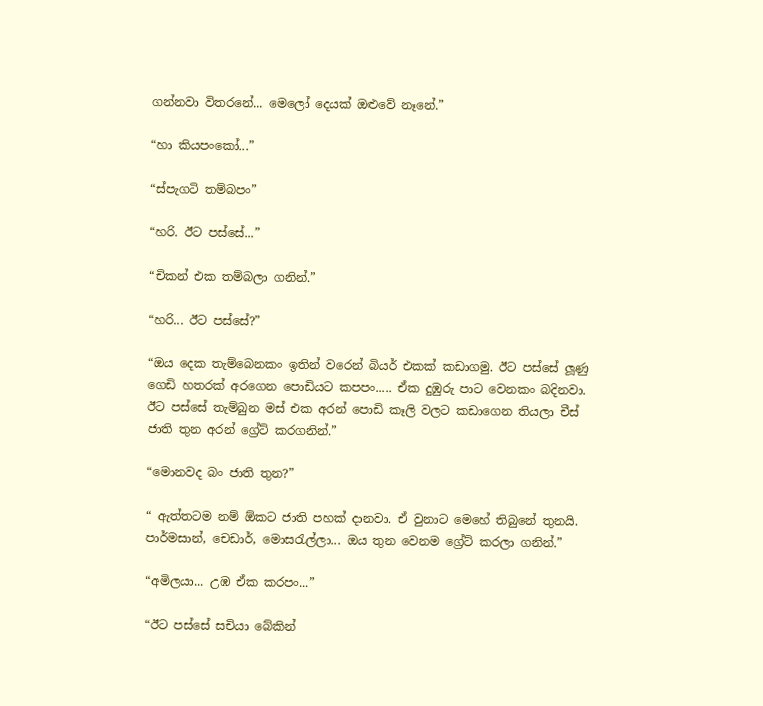ගන්නවා විතරනේ... මෙලෝ දෙයක් ඔළුවේ නෑනේ.”

“හා කියපංකෝ...”

“ස්පැගටි තම්බපං”

“හරි. ඊට පස්සේ...”

“චිකන් එක තම්බලා ගනින්.”

“හරි... ඊට පස්සේ?”

“ඔය දෙක තැම්බෙනකං ඉතින් වරෙන් බියර් එකක් කඩාගමු. ඊට පස්සේ ලූණු ගෙඩි හතරක් අරගෙන පොඩියට කපපං..... ඒක දුඹුරු පාට වෙනකං බදිනවා. ඊට පස්සේ තැම්බුන මස් එක අරන් පොඩි කෑලි වලට කඩාගෙන තියලා චීස් ජාති තුන අරන් ග්‍රේට් කරගනින්.”

“මොනවද බං ජාති තුන?”

“ ඇත්තටම නම් ඕකට ජාති පහක් දානවා. ඒ වුනාට මෙහේ තිබුනේ තුනයි. පාර්මසාන්, චෙඩාර්, මොසරැල්ලා... ඔය තුන වෙනම ග්‍රේට් කරලා ගනින්.”

“අමිලයා... උඹ ඒක කරපං...”

“ඊට පස්සේ සචියා බේකින්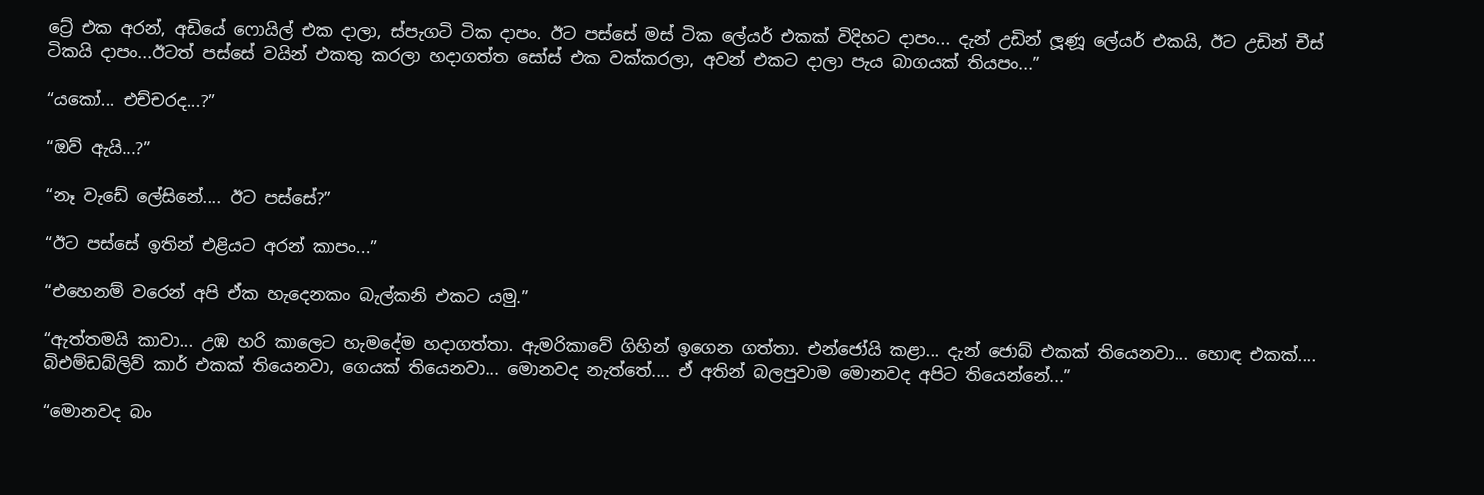ට්‍රේ එක අරන්, අඩියේ ෆොයිල් එක දාලා, ස්පැගටි ටික දාපං. ඊට පස්සේ මස් ටික ලේයර් එකක් විදිහට දාපං... දැන් උඩින් ලූණූ ලේයර් එකයි, ඊට උඩින් චීස් ටිකයි දාපං...ඊටත් පස්සේ වයින් එකතු කරලා හදාගත්ත සෝස් එක වක්කරලා, අවන් එකට දාලා පැය බාගයක් තියපං...”

“යකෝ... එච්චරද...?”

“ඔව් ඇයි...?”

“නෑ වැඩේ ලේසිනේ.... ඊට පස්සේ?”

“ඊට පස්සේ ඉතින් එළියට අරන් කාපං...”

“එහෙනම් වරෙන් අපි ඒක හැදෙනකං බැල්කනි එකට යමු.”

“ඇත්තමයි කාවා... උඹ හරි කාලෙට හැමදේම හදාගත්තා. ඇමරිකාවේ ගිහින් ඉගෙන ගත්තා. එන්ජෝයි කළා... දැන් ජොබ් එකක් තියෙනවා... හොඳ එකක්.... බිඑම්ඩබ්ලිව් කාර් එකක් තියෙනවා, ගෙයක් තියෙනවා... මොනවද නැත්තේ.... ඒ අතින් බලපුවාම මොනවද අපිට තියෙන්නේ...”

“මොනවද බං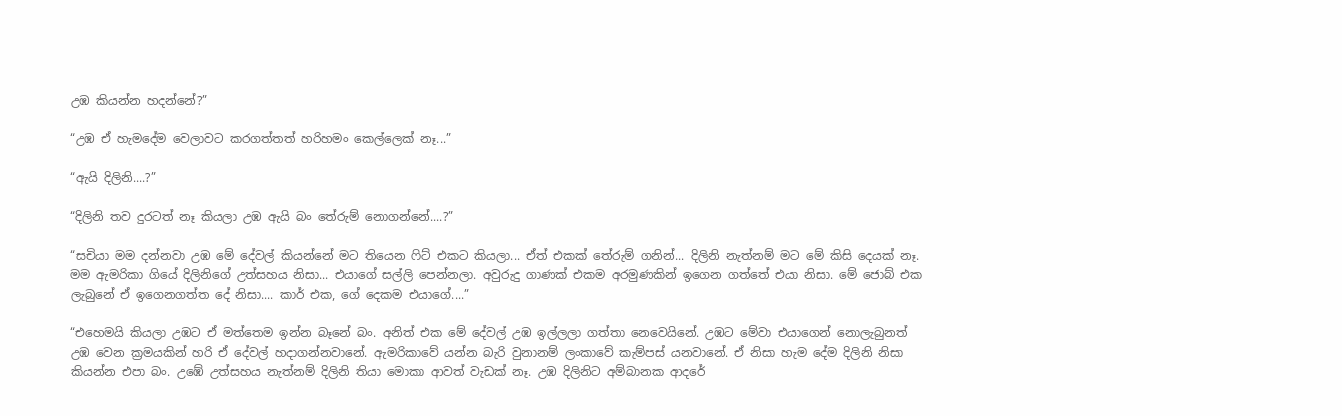උඹ කියන්න හදන්නේ?”

“උඹ ඒ හැමදේම වෙලාවට කරගත්තත් හරිහමං කෙල්ලෙක් නෑ...”

“ඇයි දිලිනි....?”

“දිලිනි තව දුරටත් නෑ කියලා උඹ ඇයි බං තේරුම් නොගන්නේ....?”

“සචියා මම දන්නවා උඹ මේ දේවල් කියන්නේ මට තියෙන ෆිට් එකට කියලා... ඒත් එකක් තේරුම් ගනින්... දිලිනි නැත්නම් මට මේ කිසි දෙයක් නෑ. මම ඇමරිකා ගියේ දිලිනිගේ උත්සහය නිසා... එයාගේ සල්ලි පෙන්නලා. අවුරුදු ගාණක් එකම අරමුණකින් ඉගෙන ගත්තේ එයා නිසා. මේ ජොබ් එක ලැබුනේ ඒ ඉගෙනගත්ත දේ නිසා.... කාර් එක, ගේ දෙකම එයාගේ....”

“එහෙමයි කියලා උඹට ඒ මත්තෙම ඉන්න බෑනේ බං. අනිත් එක මේ දේවල් උඹ ඉල්ලලා ගත්තා නෙවෙයිනේ. උඹට මේවා එයාගෙන් නොලැබුනත් උඹ වෙන ක්‍රමයකින් හරි ඒ දේවල් හදාගන්නවානේ. ඇමරිකාවේ යන්න බැරි වුනානම් ලංකාවේ කැම්පස් යනවානේ. ඒ නිසා හැම දේම දිලිනි නිසා කියන්න එපා බං. උඹේ උත්සහය නැත්නම් දිලිනි තියා මොකා ආවත් වැඩක් නෑ. උඹ දිලිනිට අම්බානක ආදරේ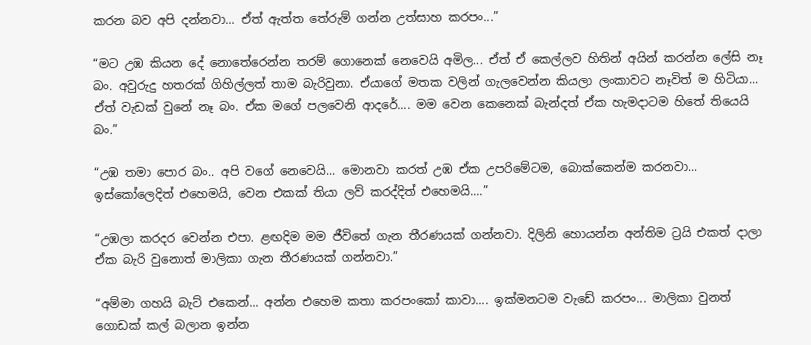කරන බව අපි දන්නවා... ඒත් ඇත්ත තේරුම් ගන්න උත්සාහ කරපං...”

“මට උඹ කියන දේ නොතේරෙන්න තරම් ගොනෙක් නෙවෙයි අමිල... ඒත් ඒ කෙල්ලව හිතින් අයින් කරන්න ලේසි නෑ බං. අවුරුදු හතරක් ගිහිල්ලත් තාම බැරිවුනා. ඒයාගේ මතක වලින් ගැලවෙන්න කියලා ලංකාවට නෑවිත් ම හිටියා... ඒත් වැඩක් වුනේ නෑ බං. ඒක මගේ පලවෙනි ආදරේ.... මම වෙන කෙනෙක් බැන්දත් ඒක හැමදාටම හිතේ තියෙයි බං.”

“උඹ තමා පොර බං.. අපි වගේ නෙවෙයි... මොනවා කරත් උඹ ඒක උපරිමේටම, බොක්කෙන්ම කරනවා... ඉස්කෝලෙදිත් එහෙමයි, වෙන එකක් තියා ලව් කරද්දිත් එහෙමයි....”

“උඹලා කරදර වෙන්න එපා. ළඟදිම මම ජීවිතේ ගැන තීරණයක් ගන්නවා. දිලිනි හොයන්න අන්තිම ට්‍රයි එකත් දාලා ඒක බැරි වුනොත් මාලිකා ගැන තීරණයක් ගන්නවා.”

“අම්මා ගහයි බැට් එකෙන්... අන්න එහෙම කතා කරපංකෝ කාවා.... ඉක්මනටම වැඩේ කරපං... මාලිකා වුනත් ගොඩක් කල් බලාන ඉන්න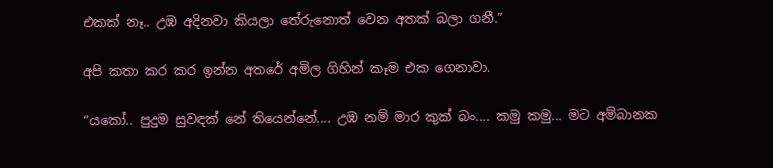එකක් නෑ.. උඹ අදිනවා කියලා තේරුනොත් වෙන අතක් බලා ගනී.”

අපි කතා කර කර ඉන්න අතරේ අමිල ගිහින් කෑම එක ගෙනාවා.

“යකෝ.. පුදුම සුවඳක් නේ තියෙන්නේ.... උඹ නම් මාර කුක් බං.... කමු කමු... මට අම්බානක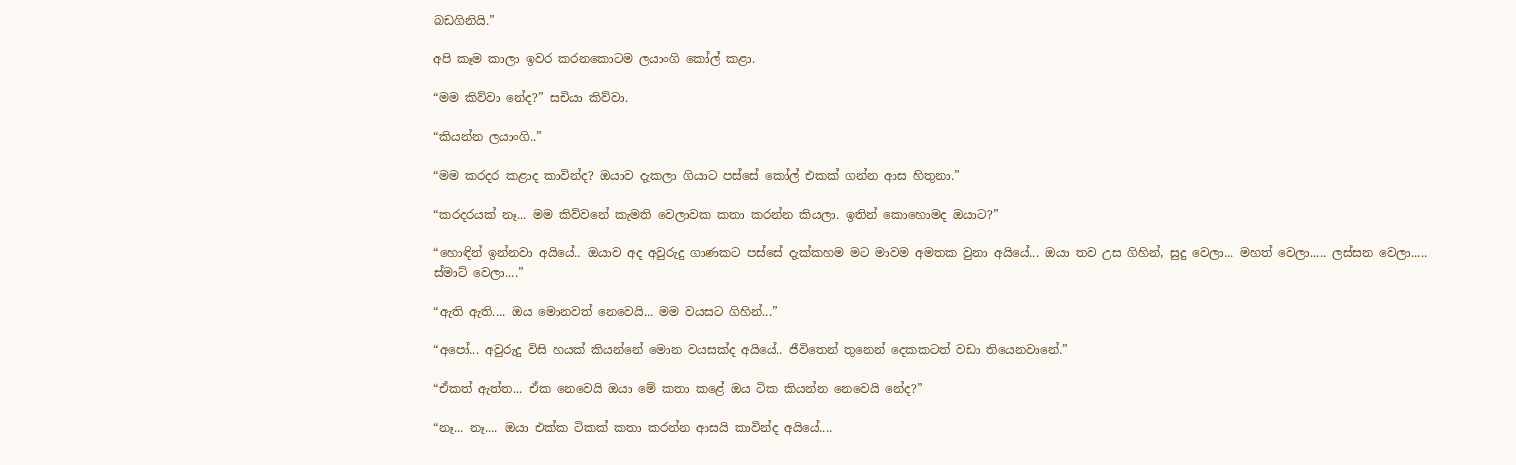බඩගිනියි.”

අපි කෑම කාලා ඉවර කරනකොටම ලයාංගි කෝල් කළා.

“මම කිව්වා නේද?” සචියා කිව්වා.

“කියන්න ලයාංගි..”

“මම කරදර කළාද කාවින්ද? ඔයාව දැකලා ගියාට පස්සේ කෝල් එකක් ගන්න ආස හිතුනා.”

“කරදරයක් නෑ... මම කිව්වනේ කැමති වෙලාවක කතා කරන්න කියලා. ඉතින් කොහොමද ඔයාට?”

“හොඳින් ඉන්නවා අයියේ.. ඔයාව අද අවුරුදු ගාණකට පස්සේ දැක්කහම මට මාවම අමතක වුනා අයියේ... ඔයා තව උස ගිහින්, සුදු වෙලා... මහත් වෙලා..... ලස්සන වෙලා..... ස්මාට් වෙලා....”

“ඇති ඇති.... ඔය මොනවත් නෙවෙයි... මම වයසට ගිහින්...”

“අපෝ... අවුරුදු විසි හයක් කියන්නේ මොන වයසක්ද අයියේ.. ජීවිතෙන් තුනෙන් දෙකකටත් වඩා තියෙනවානේ.”

“ඒකත් ඇත්ත... ඒක නෙවෙයි ඔයා මේ කතා කළේ ඔය ටික කියන්න නෙවෙයි නේද?”

“නෑ... නෑ.... ඔයා එක්ක ටිකක් කතා කරන්න ආසයි කාවින්ද අයියේ....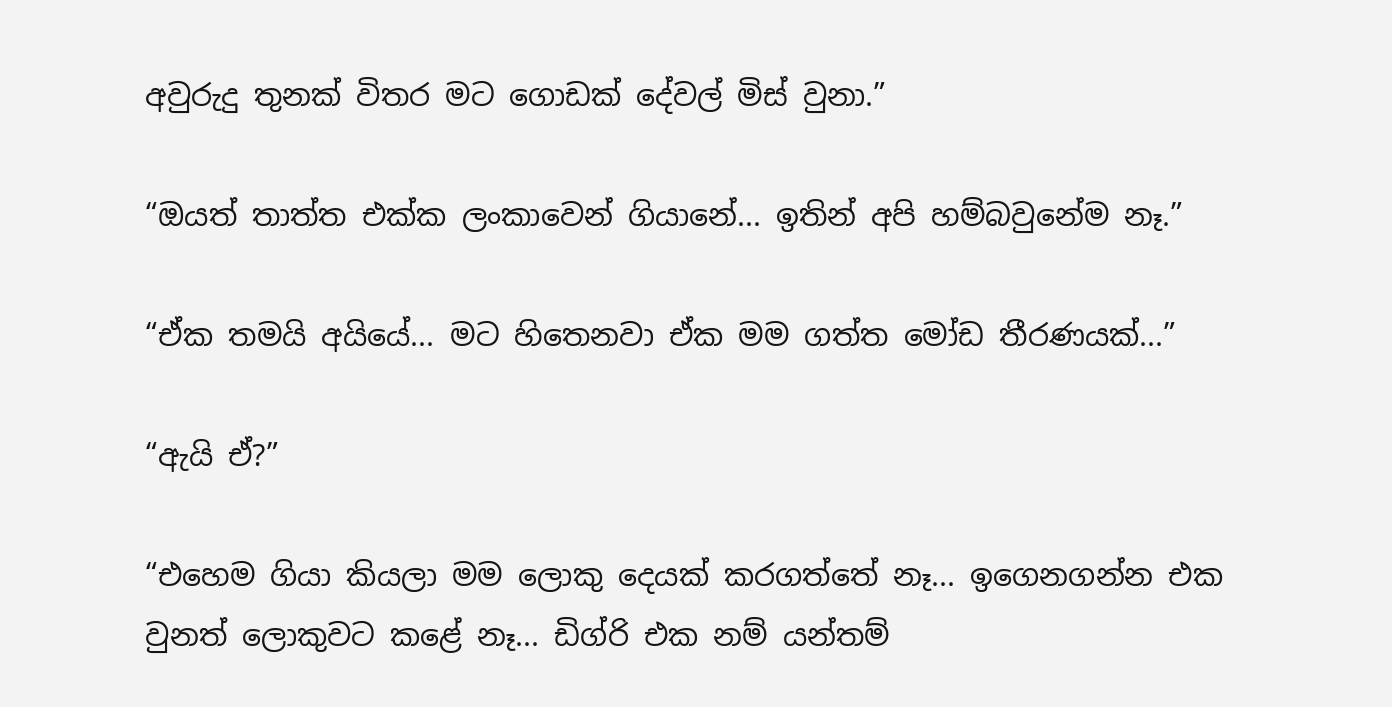අවුරුදු තුනක් විතර මට ගොඩක් දේවල් මිස් වුනා.”

“ඔයත් තාත්ත එක්ක ලංකාවෙන් ගියානේ... ඉතින් අපි හම්බවුනේම නෑ.”

“ඒක තමයි අයියේ... මට හිතෙනවා ඒක මම ගත්ත මෝඩ තීරණයක්...”

“ඇයි ඒ?”

“එහෙම ගියා කියලා මම ලොකු දෙයක් කරගත්තේ නෑ... ඉගෙනගන්න එක වුනත් ලොකුවට කළේ නෑ... ඩිග්රි එක නම් යන්තම්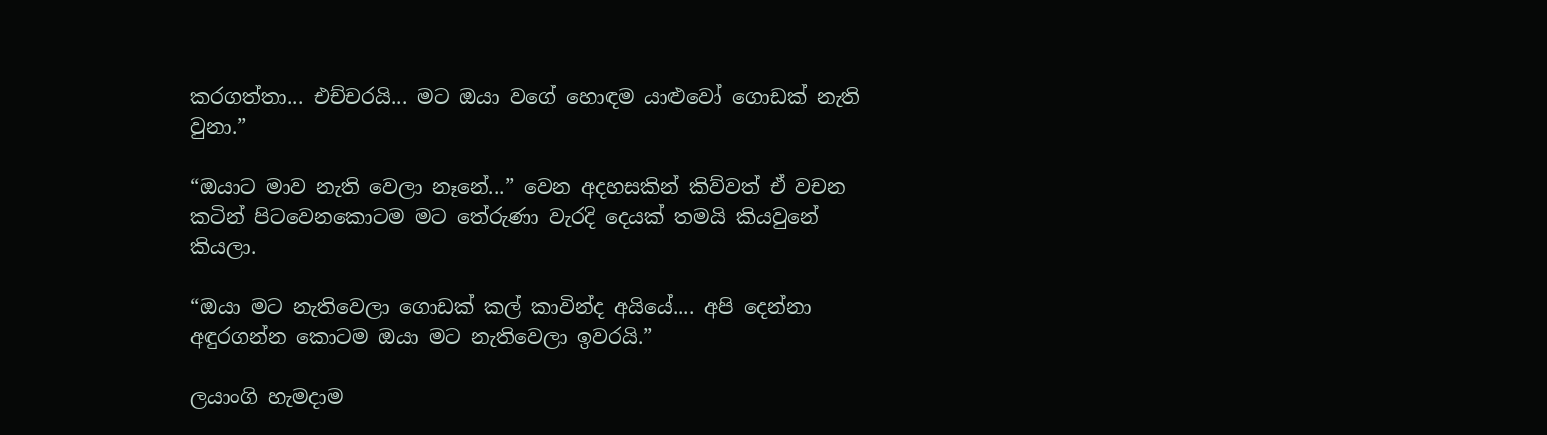කරගත්තා... එච්චරයි... මට ඔයා වගේ හොඳම යාළුවෝ ගොඩක් නැති වුනා.”

“ඔයාට මාව නැති වෙලා නෑනේ...” වෙන අදහසකින් කිව්වත් ඒ වචන කටින් පිටවෙනකොටම මට තේරුණා වැරදි දෙයක් තමයි කියවුනේ කියලා.

“ඔයා මට නැතිවෙලා ගොඩක් කල් කාවින්ද අයියේ.... අපි දෙන්නා අඳුරගන්න කොටම ඔයා මට නැතිවෙලා ඉවරයි.”

ලයාංගි හැමදාම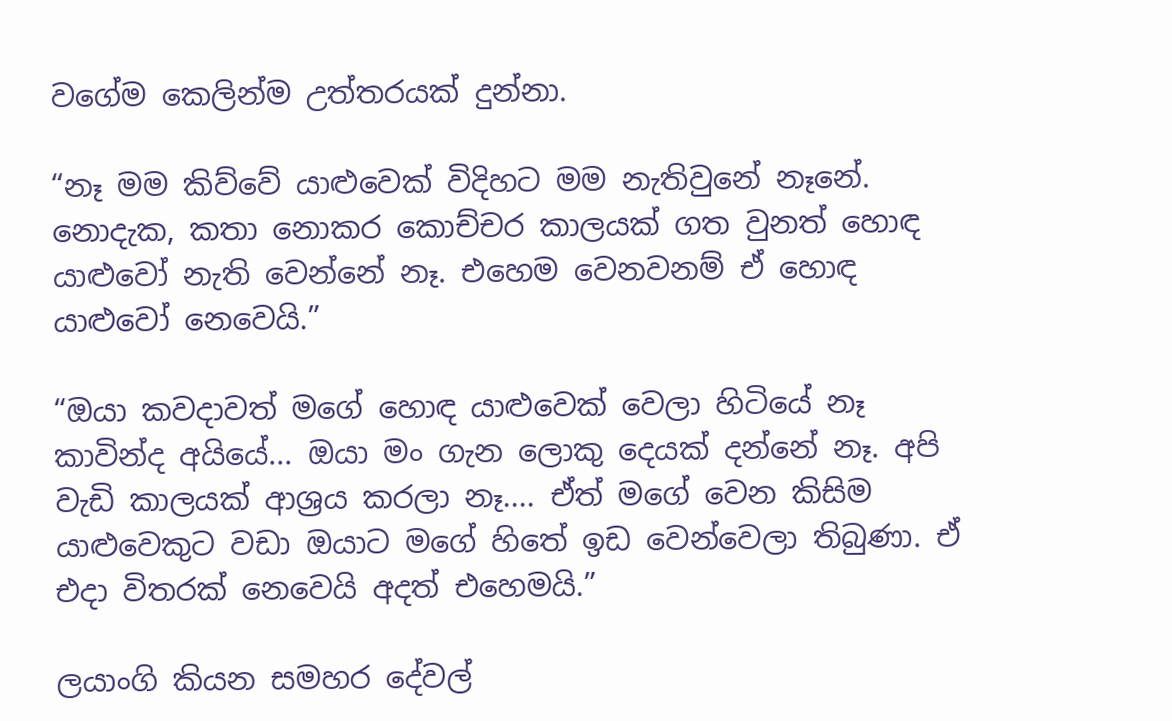වගේම කෙලින්ම උත්තරයක් දුන්නා.

“නෑ මම කිව්වේ යාළුවෙක් විදිහට මම නැතිවුනේ නෑනේ. නොදැක, කතා නොකර කොච්චර කාලයක් ගත වුනත් හොඳ යාළුවෝ නැති වෙන්නේ නෑ. එහෙම වෙනවනම් ඒ හොඳ යාළුවෝ නෙවෙයි.”

“ඔයා කවදාවත් මගේ හොඳ යාළුවෙක් වෙලා හිටියේ නෑ කාවින්ද අයියේ... ඔයා මං ගැන ලොකු දෙයක් දන්නේ නෑ. අපි වැඩි කාලයක් ආශ්‍රය කරලා නෑ.... ඒත් මගේ වෙන කිසිම යාළුවෙකුට වඩා ඔයාට මගේ හිතේ ඉඩ වෙන්වෙලා තිබුණා. ඒ එදා විතරක් නෙවෙයි අදත් එහෙමයි.”

ලයාංගි කියන සමහර දේවල්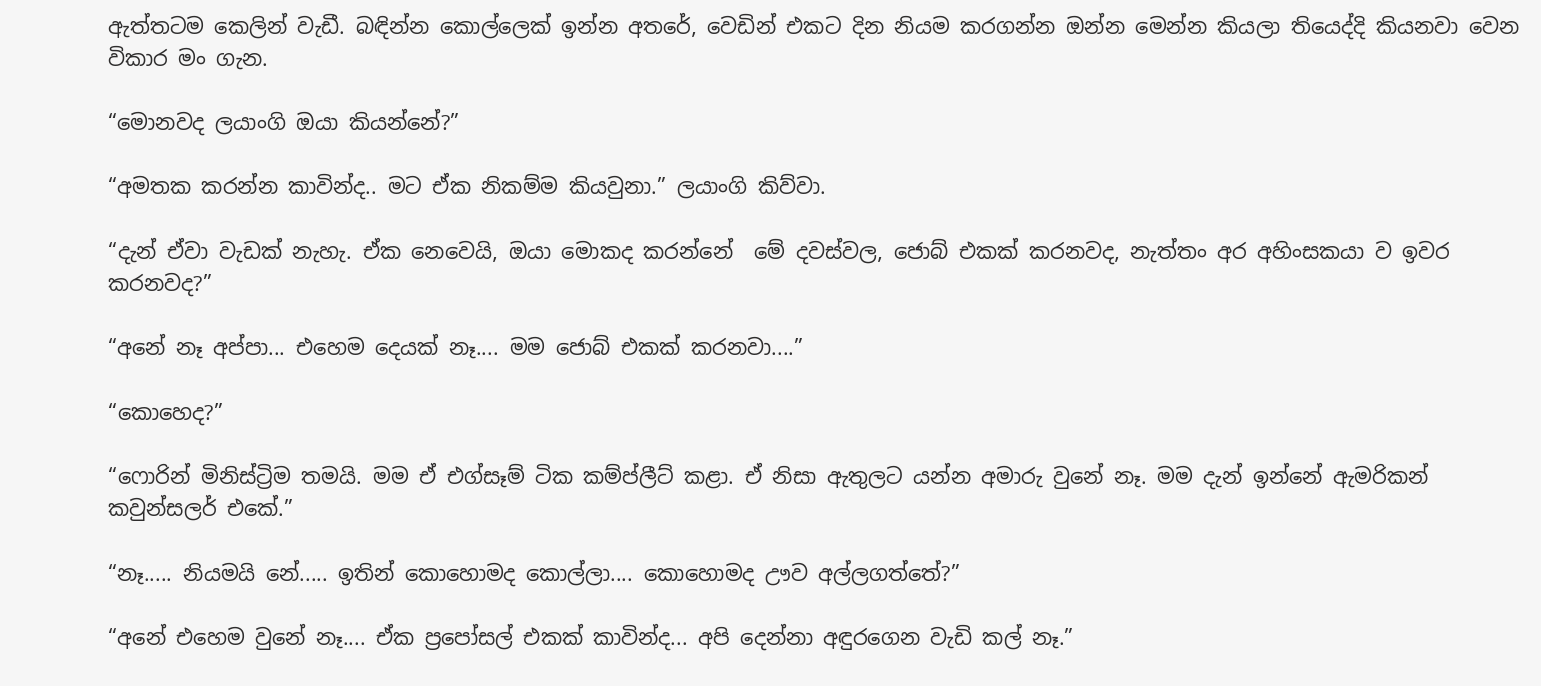ඇත්තටම කෙලින් වැඩී. බඳින්න කොල්ලෙක් ඉන්න අතරේ, වෙඩින් එකට දින නියම කරගන්න ඔන්න මෙන්න කියලා තියෙද්දි කියනවා වෙන විකාර මං ගැන.

“මොනවද ලයාංගි ඔයා කියන්නේ?”

“අමතක කරන්න කාවින්ද.. මට ඒක නිකම්ම කියවුනා.” ලයාංගි කිව්වා.

“දැන් ඒවා වැඩක් නැහැ. ඒක නෙවෙයි, ඔයා මොකද කරන්නේ  මේ දවස්වල, ජොබ් එකක් කරනවද, නැත්තං අර අහිංසකයා ව ඉවර කරනවද?”

“අනේ නෑ අප්පා... එහෙම දෙයක් නෑ.... මම ජොබ් එකක් කරනවා....”

“කොහෙද?”

“ෆොරින් මිනිස්ට්‍රිම තමයි. මම ඒ එග්සෑම් ටික කම්ප්ලීට් කළා. ඒ නිසා ඇතුලට යන්න අමාරු වුනේ නෑ. මම දැන් ඉන්නේ ඇමරිකන් කවුන්සලර් එකේ.”

“නෑ..... නියමයි නේ..... ඉතින් කොහොමද කොල්ලා.... කොහොමද ඌව අල්ලගත්තේ?”

“අනේ එහෙම වුනේ නෑ.... ඒක ප්‍රපෝසල් එකක් කාවින්ද... අපි දෙන්නා අඳුරගෙන වැඩි කල් නෑ.”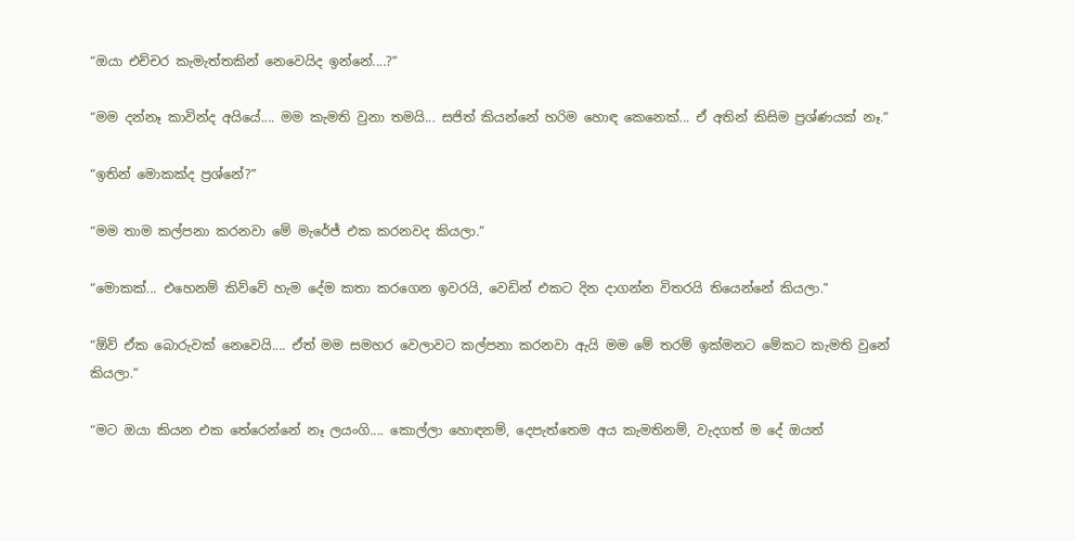“ඔයා එච්චර කැමැත්තකින් නෙවෙයිද ඉන්නේ....?”

“මම දන්නෑ කාවින්ද අයියේ.... මම කැමති වුනා තමයි... සජිත් කියන්නේ හරිම හොඳ කෙනෙක්... ඒ අතින් කිසිම ප්‍රශ්ණයක් නෑ.”

“ඉතින් මොකක්ද ප්‍රශ්නේ?”

“මම තාම කල්පනා කරනවා මේ මැරේජ් එක කරනවද කියලා.”

“මොකක්... එහෙනම් කිව්වේ හැම දේම කතා කරගෙන ඉවරයි, වෙඩින් එකට දින දාගන්න විතරයි තියෙන්නේ කියලා.”

“ඕව් ඒක බොරුවක් නෙවෙයි.... ඒත් මම සමහර වෙලාවට කල්පනා කරනවා ඇයි මම මේ තරම් ඉක්මනට මේකට කැමති වුනේ කියලා.”

“මට ඔයා කියන එක තේරෙන්නේ නෑ ලයංගි.... කොල්ලා හොඳනම්, දෙපැත්තෙම අය කැමතිනම්, වැදගත් ම දේ ඔයත්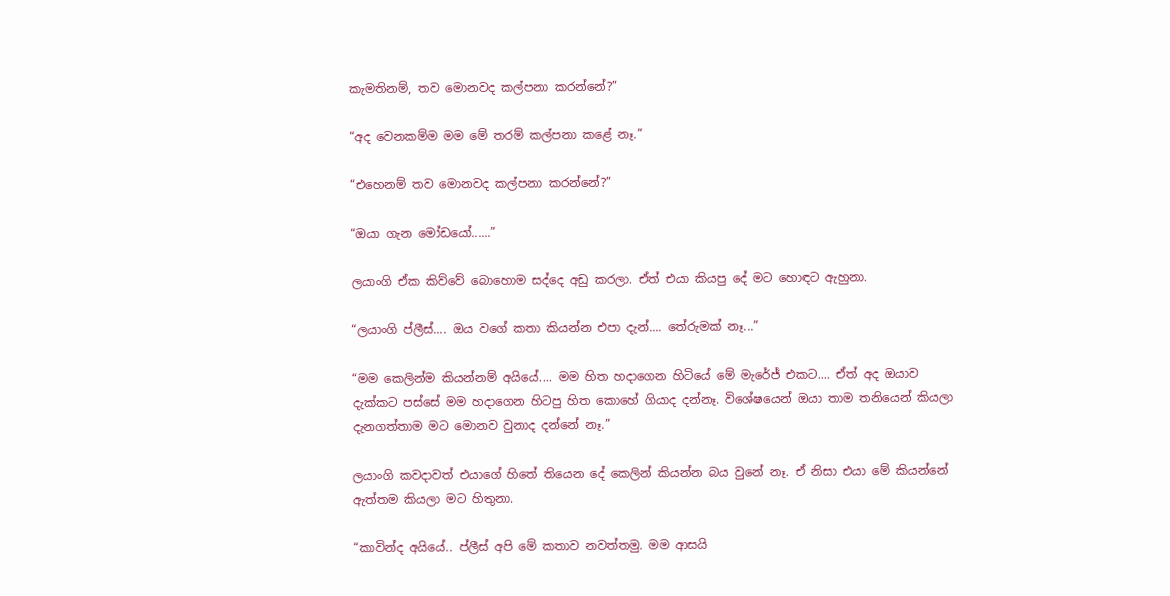කැමතිනම්, තව මොනවද කල්පනා කරන්නේ?”

“අද වෙනකම්ම මම මේ තරම් කල්පනා කළේ නෑ.”

“එහෙනම් තව මොනවද කල්පනා කරන්නේ?”

“ඔයා ගැන මෝඩයෝ......”

ලයාංගි ඒක කිව්වේ බොහොම සද්දෙ අඩු කරලා. ඒත් එයා කියපු දේ මට හොඳට ඇහුනා.

“ලයාංගි ප්ලීස්.... ඔය වගේ කතා කියන්න එපා දැන්.... තේරුමක් නෑ...”

“මම කෙලින්ම කියන්නම් අයියේ.... මම හිත හදා‍ගෙන හිටියේ මේ මැරේජ් එකට.... ඒත් අද ඔයාව දැක්කට පස්සේ මම හදාගෙන හිටපු හිත කොහේ ගියාද දන්නෑ. විශේෂයෙන් ඔයා තාම තනියෙන් කියලා දැනගත්තාම මට මොනව වුනාද දන්නේ නෑ.”

ලයාංගි කවදාවත් එයාගේ හිතේ තියෙන දේ කෙලින් කියන්න බය වුනේ නෑ. ඒ නිසා එයා මේ කියන්නේ ඇත්තම කියලා මට හිතුනා.

“කාවින්ද අයියේ.. ප්ලීස් අපි මේ කතාව නවත්තමු. මම ආසයි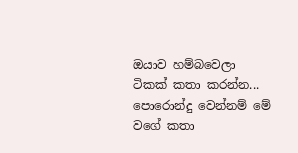ඔයාව හම්බවෙලා ටිකක් කතා කරන්න... පොරොන්දු වෙන්නම් මේ වගේ කතා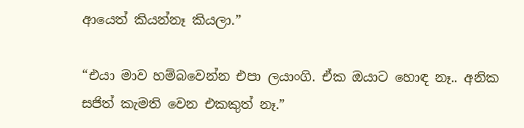ආයෙත් කියන්නෑ කියලා.”

“එයා මාව හම්බවෙන්න එපා ලයාංගි. ඒක ඔයාට හොඳ නෑ.. අනික සජිත් කැමති වෙන එකකුත් නෑ.”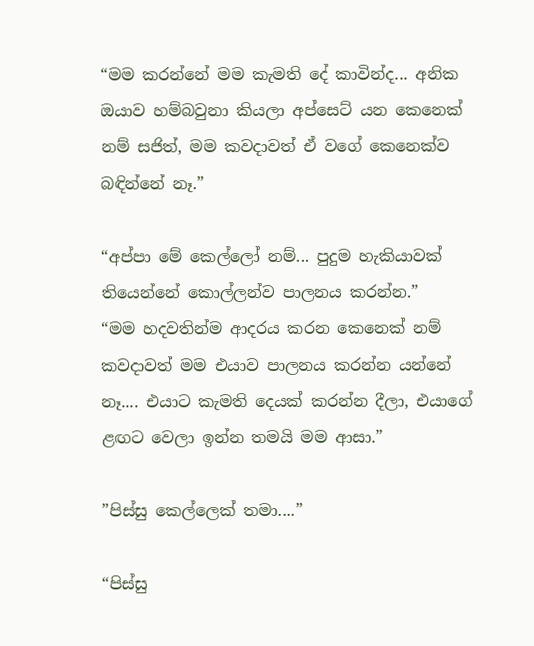“මම කරන්නේ මම කැමති දේ කාවින්ද... අනික ඔයාව හම්බවුනා කියලා අප්සෙට් යන කෙනෙක් නම් සජිත්, මම කවදාවත් ඒ වගේ කෙනෙක්ව බඳින්නේ නෑ.”

“අප්පා මේ කෙල්ලෝ නම්... පුදුම හැකියාවක් තියෙන්නේ කොල්ලන්ව පාලනය කරන්න.”
“මම හදවතින්ම ආදරය කරන කෙනෙක් නම් කවදාවත් මම එයාව පාලනය කරන්න යන්නේ නෑ.... එයාට කැමති දෙයක් කරන්න දීලා, එයා‍ගේ ළඟට වෙලා ඉන්න තමයි මම ආසා.”

”පිස්සු ‍කෙල්ලෙක් තමා....”

“පිස්සු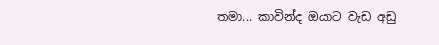තමා... කාවින්ද ඔයාට වැඩ අඩු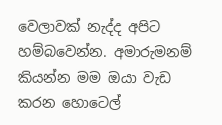වෙලාවක් නැද්ද අපිට හම්බවෙන්න. අමාරුමනම් කියන්න මම ඔයා වැඩ කරන හොටෙල්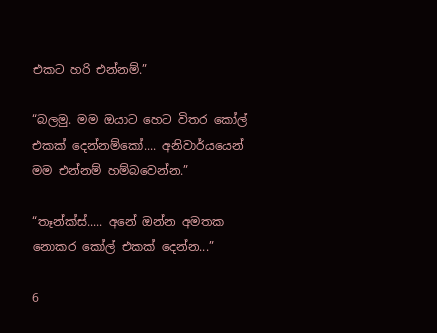එකට හරි එන්නම්.”

“බලමු. මම ඔයාට හෙට විතර කෝල් එකක් දෙන්නම්කෝ.... අනිවාර්යයෙන් මම එන්නම් හම්බවෙන්න.”

“තෑන්ක්ස්..... අනේ ඔන්න අමතක නොකර කෝල් එකක් දෙන්න...”

6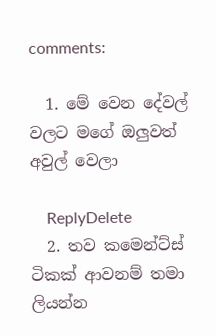comments:

  1. මේ වෙන දේවල් වලට මගේ ඔලුවත් අවුල් වෙලා

    ReplyDelete
  2. තව කමෙන්ට්ස් ටිකක් ආවනම් තමා ලියන්න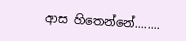ආස හිතෙන්නේ........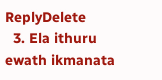ReplyDelete
  3. Ela ithuru ewath ikmanata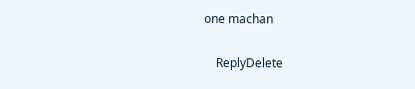one machan

    ReplyDelete